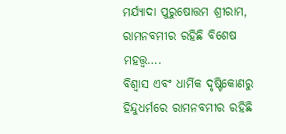ମର୍ଯ୍ୟାଦା ପୁରୁଷୋତ୍ତମ ଶ୍ରୀରାମ, ରାମନବମୀର ରହିଛି ବିଶେଷ ମହତ୍ତ୍ବ….
ବିଶ୍ବାସ ଏବଂ ଧାର୍ମିକ ଦୃଷ୍ଟିକୋଣରୁ ହିନ୍ଦୁଧର୍ମରେ ରାମନବମୀର ରହିଛି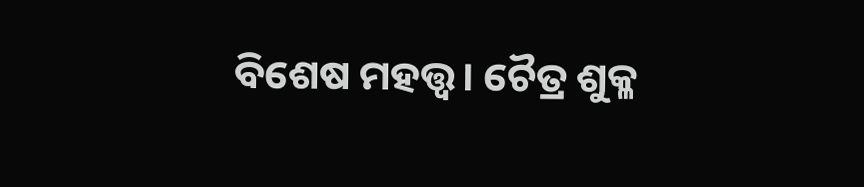ବିଶେଷ ମହତ୍ତ୍ବ। ଚୈତ୍ର ଶୁକ୍ଳ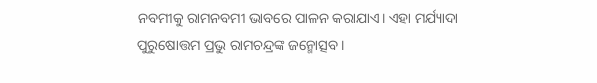ନବମୀକୁ ରାମନବମୀ ଭାବରେ ପାଳନ କରାଯାଏ। ଏହା ମର୍ଯ୍ୟାଦା ପୁରୁଷୋତ୍ତମ ପ୍ରଭୁ ରାମଚନ୍ଦ୍ରଙ୍କ ଜନ୍ମୋତ୍ସବ।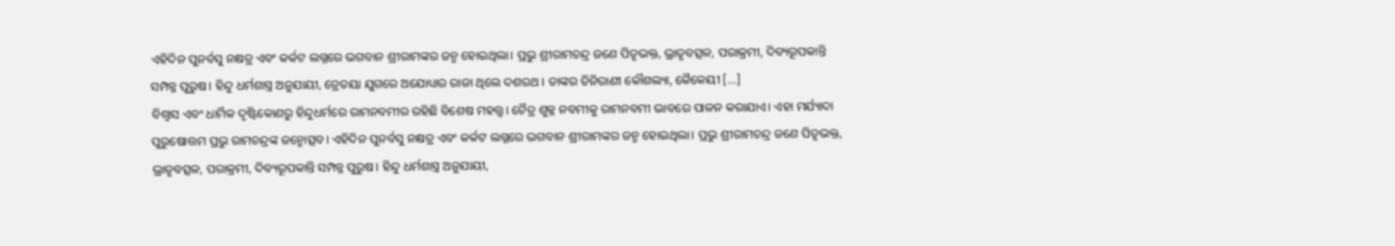ଏହିଦିନ ପୁନର୍ବସୁ ନକ୍ଷତ୍ର ଏବଂ କର୍କଟ ଲଗ୍ନରେ ଭଗବାନ ଶ୍ରୀରାମଙ୍କର ଜନ୍ମ ହୋଇଥିଲା। ପ୍ରଭୁ ଶ୍ରୀରାମଚନ୍ଦ୍ର ଜଣେ ପିତୃଭକ୍ତ, ଭ୍ରାତୃବତ୍ସଳ, ପରାକ୍ରମୀ, ଦିବ୍ୟରୂପକାନ୍ତି ସମ୍ପନ୍ନ ପୁରୁଷ। ହିନ୍ଦୁ ଧର୍ମଶାସ୍ତ୍ର ଅନୁଯାୟୀ, ତ୍ରେତୟା ଯୁଗରେ ଅଯୋଧ୍ୟାର ରାଜା ଥିଲେ ଦଶରଥ । ତାଙ୍କର ତିନିରାଣୀ କୌଶଲ୍ୟା, କୈକେୟୀ […]
ବିଶ୍ବାସ ଏବଂ ଧାର୍ମିକ ଦୃଷ୍ଟିକୋଣରୁ ହିନ୍ଦୁଧର୍ମରେ ରାମନବମୀର ରହିଛି ବିଶେଷ ମହତ୍ତ୍ବ। ଚୈତ୍ର ଶୁକ୍ଳ ନବମୀକୁ ରାମନବମୀ ଭାବରେ ପାଳନ କରାଯାଏ। ଏହା ମର୍ଯ୍ୟାଦା ପୁରୁଷୋତ୍ତମ ପ୍ରଭୁ ରାମଚନ୍ଦ୍ରଙ୍କ ଜନ୍ମୋତ୍ସବ। ଏହିଦିନ ପୁନର୍ବସୁ ନକ୍ଷତ୍ର ଏବଂ କର୍କଟ ଲଗ୍ନରେ ଭଗବାନ ଶ୍ରୀରାମଙ୍କର ଜନ୍ମ ହୋଇଥିଲା। ପ୍ରଭୁ ଶ୍ରୀରାମଚନ୍ଦ୍ର ଜଣେ ପିତୃଭକ୍ତ, ଭ୍ରାତୃବତ୍ସଳ, ପରାକ୍ରମୀ, ଦିବ୍ୟରୂପକାନ୍ତି ସମ୍ପନ୍ନ ପୁରୁଷ। ହିନ୍ଦୁ ଧର୍ମଶାସ୍ତ୍ର ଅନୁଯାୟୀ,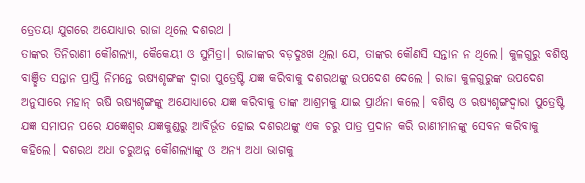ତ୍ରେତୟା ଯୁଗରେ ଅଯୋଧ୍ୟାର ରାଜା ଥିଲେ ଦଶରଥ ।
ତାଙ୍କର ତିନିରାଣୀ କୌଶଲ୍ୟା, କୈକେୟୀ ଓ ସୁମିତ୍ରା। ରାଜାଙ୍କର ବଡ଼ଦୁଃଖ ଥିଲା ଯେ, ତାଙ୍କର କୌଣସି ସନ୍ତାନ ନ ଥିଲେ। କୁଳଗୁରୁ ବଶିଷ୍ଠ ବାଞ୍ଛିତ ସନ୍ତାନ ପ୍ରାପ୍ତି ନିମନ୍ତେ ଋଷ୍ୟଶୃଙ୍ଗଙ୍କ ଦ୍ୱାରା ପୁତ୍ରେଷ୍ଟି ଯଜ୍ଞ କରିବାକୁ ଦଶରଥଙ୍କୁ ଉପଦେଶ ଦେଲେ । ରାଜା କୁଳଗୁରୁଙ୍କ ଉପଦେଶ ଅନୁସାରେ ମହାନ୍ ଋଷି ଋଷ୍ୟଶୃଙ୍ଗଙ୍କୁ ଅଯୋଧ୍ୟାରେ ଯଜ୍ଞ କରିବାକୁ ତାଙ୍କ ଆଶ୍ରମକୁ ଯାଇ ପ୍ରାର୍ଥନା କଲେ। ବଶିଷ୍ଠ ଓ ଋଷ୍ୟଶୃଙ୍ଗଦ୍ୱାରା ପୁତ୍ରେଷ୍ଟି ଯଜ୍ଞ ସମାପନ ପରେ ଯଜ୍ଞେଶ୍ୱର ଯଜ୍ଞକୁଣ୍ଡରୁ ଆବିର୍ଭୂତ ହୋଇ ଦଶରଥଙ୍କୁ ଏକ ଚରୁ ପାତ୍ର ପ୍ରଦାନ କରି ରାଣୀମାନଙ୍କୁ ସେବନ କରିବାକୁ କହିଲେ। ଦଶରଥ ଅଧା ଚରୁଅନ୍ନ କୌଶଲ୍ୟାଙ୍କୁ ଓ ଅନ୍ୟ ଅଧା ଭାଗକୁ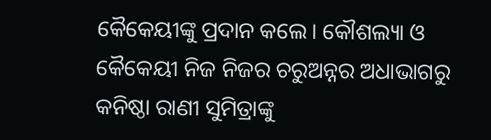କୈକେୟୀଙ୍କୁ ପ୍ରଦାନ କଲେ। କୌଶଲ୍ୟା ଓ କୈକେୟୀ ନିଜ ନିଜର ଚରୁଅନ୍ନର ଅଧାଭାଗରୁ କନିଷ୍ଠା ରାଣୀ ସୁମିତ୍ରାଙ୍କୁ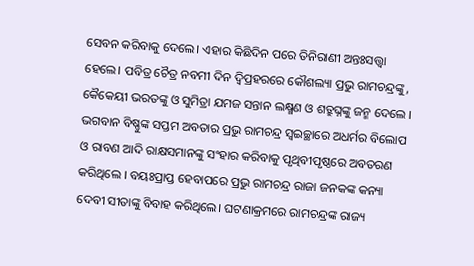ସେବନ କରିବାକୁ ଦେଲେ। ଏହାର କିଛିଦିନ ପରେ ତିନିରାଣୀ ଅନ୍ତଃସତ୍ତ୍ୱା ହେଲେ। ପବିତ୍ର ଚୈତ୍ର ନବମୀ ଦିନ ଦ୍ୱିପ୍ରହରରେ କୌଶଲ୍ୟା ପ୍ରଭୁ ରାମଚନ୍ଦ୍ରଙ୍କୁ, କୈକେୟୀ ଭରତଙ୍କୁ ଓ ସୁମିତ୍ରା ଯମଜ ସନ୍ତାନ ଲକ୍ଷ୍ମଣ ଓ ଶତ୍ରୁଘ୍ନଙ୍କୁ ଜନ୍ମ ଦେଲେ । ଭଗବାନ ବିଷ୍ଣୁଙ୍କ ସପ୍ତମ ଅବତାର ପ୍ରଭୁ ରାମଚନ୍ଦ୍ର ସ୍ୱଇଚ୍ଛାରେ ଅଧର୍ମର ବିଲୋପ ଓ ରାବଣ ଆଦି ରାକ୍ଷସମାନଙ୍କୁ ସଂହାର କରିବାକୁ ପୃଥିବୀପୃଷ୍ଠରେ ଅବତରଣ କରିଥିଲେ । ବୟଃପ୍ରାପ୍ତ ହେବାପରେ ପ୍ରଭୁ ରାମଚନ୍ଦ୍ର ରାଜା ଜନକଙ୍କ କନ୍ୟା ଦେବୀ ସୀତାଙ୍କୁ ବିବାହ କରିଥିଲେ। ଘଟଣାକ୍ରମରେ ରାମଚନ୍ଦ୍ରଙ୍କ ରାଜ୍ୟ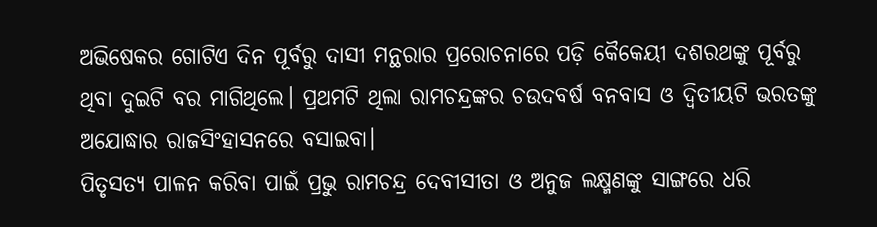ଅଭିଷେକର ଗୋଟିଏ ଦିନ ପୂର୍ବରୁ ଦାସୀ ମନ୍ଥରାର ପ୍ରରୋଚନାରେ ପଡ଼ି କୈକେୟୀ ଦଶରଥଙ୍କୁ ପୂର୍ବରୁ ଥିବା ଦୁଇଟି ବର ମାଗିଥିଲେ। ପ୍ରଥମଟି ଥିଲା ରାମଚନ୍ଦ୍ରଙ୍କର ଚଉଦବର୍ଷ ବନବାସ ଓ ଦ୍ବିତୀୟଟି ଭରତଙ୍କୁ ଅଯୋଦ୍ଧାର ରାଜସିଂହାସନରେ ବସାଇବା।
ପିତୃସତ୍ୟ ପାଳନ କରିବା ପାଇଁ ପ୍ରଭୁ ରାମଚନ୍ଦ୍ର ଦେବୀସୀତା ଓ ଅନୁଜ ଲକ୍ଷ୍ମଣଙ୍କୁ ସାଙ୍ଗରେ ଧରି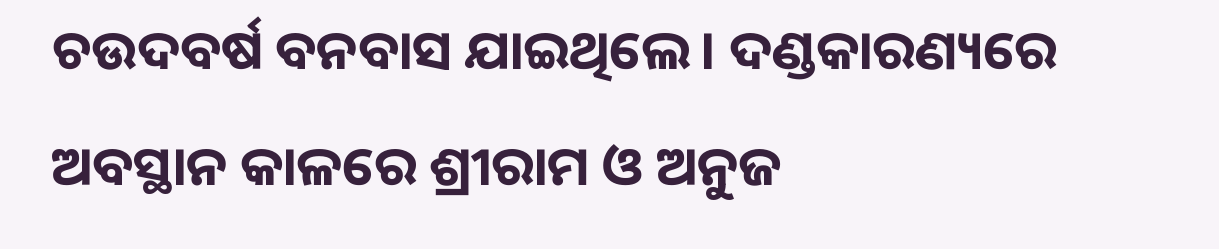ଚଉଦବର୍ଷ ବନବାସ ଯାଇଥିଲେ। ଦଣ୍ଡକାରଣ୍ୟରେ ଅବସ୍ଥାନ କାଳରେ ଶ୍ରୀରାମ ଓ ଅନୁଜ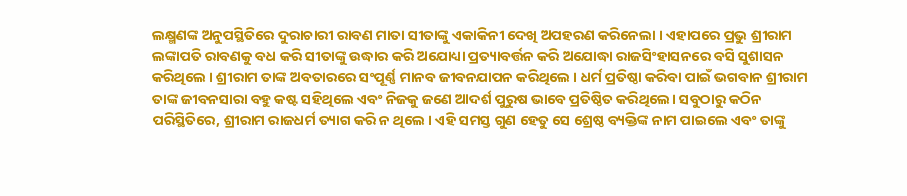ଲକ୍ଷ୍ମଣଙ୍କ ଅନୁପସ୍ଥିତିରେ ଦୁରାଚାରୀ ରାବଣ ମାତା ସୀତାଙ୍କୁ ଏକାକିନୀ ଦେଖି ଅପହରଣ କରିନେଲା । ଏହାପରେ ପ୍ରଭୁ ଶ୍ରୀରାମ ଲଙ୍କାପତି ରାବଣକୁ ବଧ କରି ସୀତାଙ୍କୁ ଉଦ୍ଧାର କରି ଅଯୋଧ୍ୟା ପ୍ରତ୍ୟାବର୍ତ୍ତନ କରି ଅଯୋଦ୍ଧା ରାଜସିଂହାସନରେ ବସି ସୁଶାସନ କରିଥିଲେ । ଶ୍ରୀରାମ ତାଙ୍କ ଅବତାରରେ ସଂପୂର୍ଣ୍ଣ ମାନବ ଜୀବନଯାପନ କରିଥିଲେ । ଧର୍ମ ପ୍ରତିଷ୍ଠା କରିବା ପାଇଁ ଭଗବାନ ଶ୍ରୀରାମ ତାଙ୍କ ଜୀବନସାରା ବହୁ କଷ୍ଟ ସହିଥିଲେ ଏବଂ ନିଜକୁ ଜଣେ ଆଦର୍ଶ ପୁରୁଷ ଭାବେ ପ୍ରତିଷ୍ଠିତ କରିଥିଲେ। ସବୁଠାରୁ କଠିନ ପରିସ୍ଥିତିରେ, ଶ୍ରୀରାମ ରାଜଧର୍ମ ତ୍ୟାଗ କରି ନ ଥିଲେ । ଏହି ସମସ୍ତ ଗୁଣ ହେତୁ ସେ ଶ୍ରେଷ୍ଠ ବ୍ୟକ୍ତିଙ୍କ ନାମ ପାଇଲେ ଏବଂ ତାଙ୍କୁ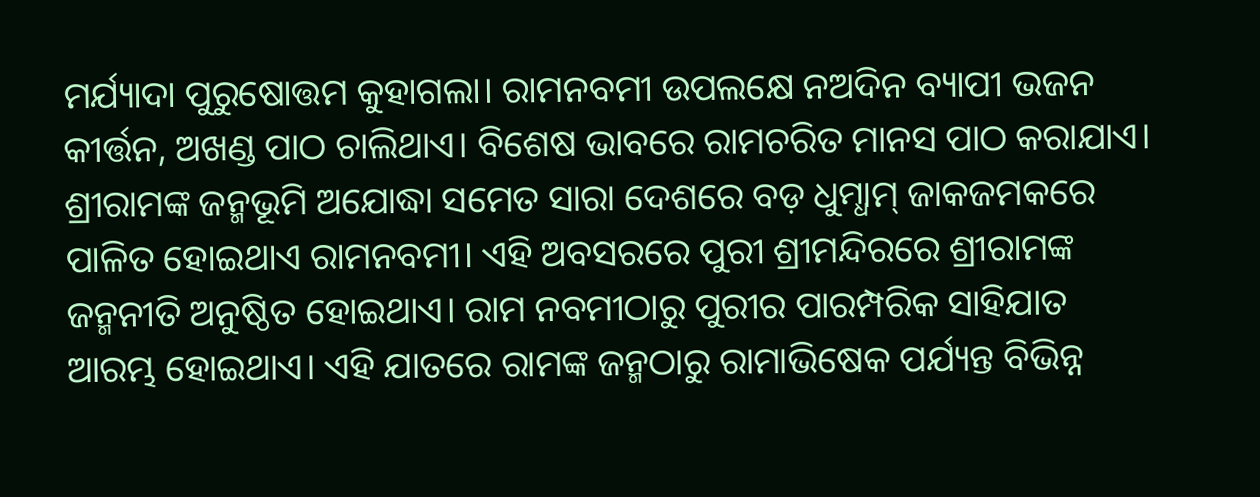ମର୍ଯ୍ୟାଦା ପୁରୁଷୋତ୍ତମ କୁହାଗଲା। ରାମନବମୀ ଉପଲକ୍ଷେ ନଅଦିନ ବ୍ୟାପୀ ଭଜନ କୀର୍ତ୍ତନ, ଅଖଣ୍ଡ ପାଠ ଚାଲିଥାଏ। ବିଶେଷ ଭାବରେ ରାମଚରିତ ମାନସ ପାଠ କରାଯାଏ। ଶ୍ରୀରାମଙ୍କ ଜନ୍ମଭୂମି ଅଯୋଦ୍ଧା ସମେତ ସାରା ଦେଶରେ ବଡ଼ ଧୁମ୍ଧାମ୍ ଜାକଜମକରେ ପାଳିତ ହୋଇଥାଏ ରାମନବମୀ। ଏହି ଅବସରରେ ପୁରୀ ଶ୍ରୀମନ୍ଦିରରେ ଶ୍ରୀରାମଙ୍କ ଜନ୍ମନୀତି ଅନୁଷ୍ଠିତ ହୋଇଥାଏ। ରାମ ନବମୀଠାରୁ ପୁରୀର ପାରମ୍ପରିକ ସାହିଯାତ ଆରମ୍ଭ ହୋଇଥାଏ। ଏହି ଯାତରେ ରାମଙ୍କ ଜନ୍ମଠାରୁ ରାମାଭିଷେକ ପର୍ଯ୍ୟନ୍ତ ବିଭିନ୍ନ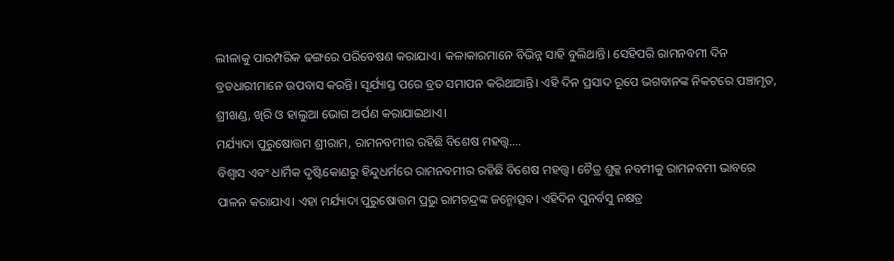ଲୀଳାକୁ ପାରମ୍ପରିକ ଢଙ୍ଗରେ ପରିବେଷଣ କରାଯାଏ। କଳାକାରମାନେ ବିଭିନ୍ନ ସାହି ବୁଲିଥାନ୍ତି। ସେହିପରି ରାମନବମୀ ଦିନ ବ୍ରତଧାରୀମାନେ ଉପବାସ କରନ୍ତି। ସୂର୍ଯ୍ୟାସ୍ତ ପରେ ବ୍ରତ ସମାପନ କରିଥାଆନ୍ତି। ଏହି ଦିନ ପ୍ରସାଦ ରୂପେ ଭଗବାନଙ୍କ ନିକଟରେ ପଞ୍ଚାମୃତ, ଶ୍ରୀଖଣ୍ଡ, ଖିରି ଓ ହାଲୁଆ ଭୋଗ ଅର୍ପଣ କରାଯାଇଥାଏ।
ମର୍ଯ୍ୟାଦା ପୁରୁଷୋତ୍ତମ ଶ୍ରୀରାମ, ରାମନବମୀର ରହିଛି ବିଶେଷ ମହତ୍ତ୍ବ….
ବିଶ୍ବାସ ଏବଂ ଧାର୍ମିକ ଦୃଷ୍ଟିକୋଣରୁ ହିନ୍ଦୁଧର୍ମରେ ରାମନବମୀର ରହିଛି ବିଶେଷ ମହତ୍ତ୍ବ। ଚୈତ୍ର ଶୁକ୍ଳ ନବମୀକୁ ରାମନବମୀ ଭାବରେ ପାଳନ କରାଯାଏ। ଏହା ମର୍ଯ୍ୟାଦା ପୁରୁଷୋତ୍ତମ ପ୍ରଭୁ ରାମଚନ୍ଦ୍ରଙ୍କ ଜନ୍ମୋତ୍ସବ। ଏହିଦିନ ପୁନର୍ବସୁ ନକ୍ଷତ୍ର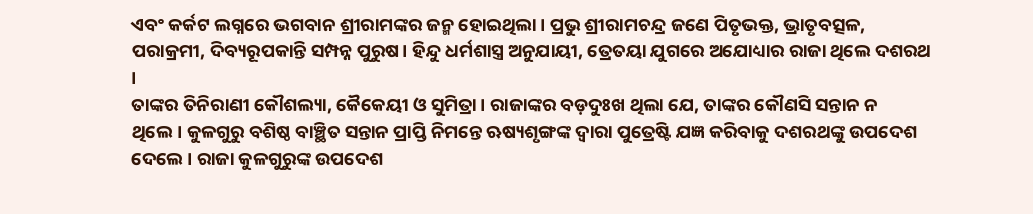ଏବଂ କର୍କଟ ଲଗ୍ନରେ ଭଗବାନ ଶ୍ରୀରାମଙ୍କର ଜନ୍ମ ହୋଇଥିଲା। ପ୍ରଭୁ ଶ୍ରୀରାମଚନ୍ଦ୍ର ଜଣେ ପିତୃଭକ୍ତ, ଭ୍ରାତୃବତ୍ସଳ, ପରାକ୍ରମୀ, ଦିବ୍ୟରୂପକାନ୍ତି ସମ୍ପନ୍ନ ପୁରୁଷ। ହିନ୍ଦୁ ଧର୍ମଶାସ୍ତ୍ର ଅନୁଯାୟୀ, ତ୍ରେତୟା ଯୁଗରେ ଅଯୋଧ୍ୟାର ରାଜା ଥିଲେ ଦଶରଥ ।
ତାଙ୍କର ତିନିରାଣୀ କୌଶଲ୍ୟା, କୈକେୟୀ ଓ ସୁମିତ୍ରା। ରାଜାଙ୍କର ବଡ଼ଦୁଃଖ ଥିଲା ଯେ, ତାଙ୍କର କୌଣସି ସନ୍ତାନ ନ ଥିଲେ। କୁଳଗୁରୁ ବଶିଷ୍ଠ ବାଞ୍ଛିତ ସନ୍ତାନ ପ୍ରାପ୍ତି ନିମନ୍ତେ ଋଷ୍ୟଶୃଙ୍ଗଙ୍କ ଦ୍ୱାରା ପୁତ୍ରେଷ୍ଟି ଯଜ୍ଞ କରିବାକୁ ଦଶରଥଙ୍କୁ ଉପଦେଶ ଦେଲେ । ରାଜା କୁଳଗୁରୁଙ୍କ ଉପଦେଶ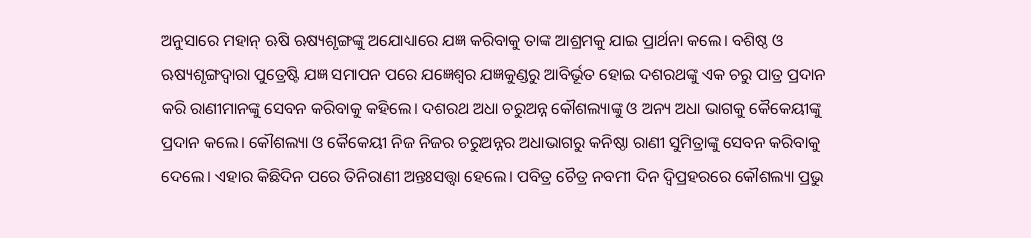ଅନୁସାରେ ମହାନ୍ ଋଷି ଋଷ୍ୟଶୃଙ୍ଗଙ୍କୁ ଅଯୋଧ୍ୟାରେ ଯଜ୍ଞ କରିବାକୁ ତାଙ୍କ ଆଶ୍ରମକୁ ଯାଇ ପ୍ରାର୍ଥନା କଲେ। ବଶିଷ୍ଠ ଓ ଋଷ୍ୟଶୃଙ୍ଗଦ୍ୱାରା ପୁତ୍ରେଷ୍ଟି ଯଜ୍ଞ ସମାପନ ପରେ ଯଜ୍ଞେଶ୍ୱର ଯଜ୍ଞକୁଣ୍ଡରୁ ଆବିର୍ଭୂତ ହୋଇ ଦଶରଥଙ୍କୁ ଏକ ଚରୁ ପାତ୍ର ପ୍ରଦାନ କରି ରାଣୀମାନଙ୍କୁ ସେବନ କରିବାକୁ କହିଲେ। ଦଶରଥ ଅଧା ଚରୁଅନ୍ନ କୌଶଲ୍ୟାଙ୍କୁ ଓ ଅନ୍ୟ ଅଧା ଭାଗକୁ କୈକେୟୀଙ୍କୁ ପ୍ରଦାନ କଲେ। କୌଶଲ୍ୟା ଓ କୈକେୟୀ ନିଜ ନିଜର ଚରୁଅନ୍ନର ଅଧାଭାଗରୁ କନିଷ୍ଠା ରାଣୀ ସୁମିତ୍ରାଙ୍କୁ ସେବନ କରିବାକୁ ଦେଲେ। ଏହାର କିଛିଦିନ ପରେ ତିନିରାଣୀ ଅନ୍ତଃସତ୍ତ୍ୱା ହେଲେ। ପବିତ୍ର ଚୈତ୍ର ନବମୀ ଦିନ ଦ୍ୱିପ୍ରହରରେ କୌଶଲ୍ୟା ପ୍ରଭୁ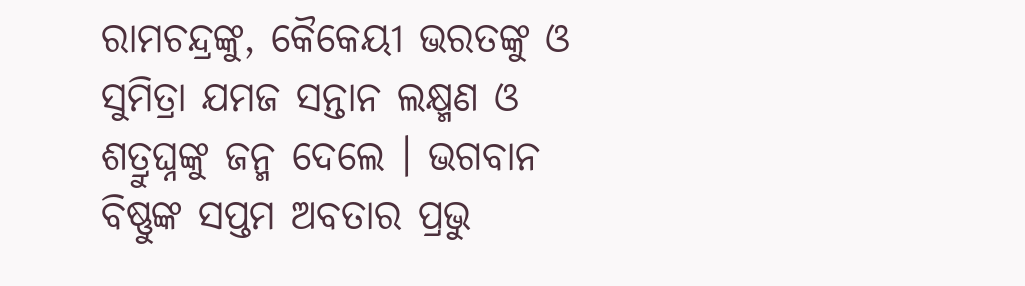ରାମଚନ୍ଦ୍ରଙ୍କୁ, କୈକେୟୀ ଭରତଙ୍କୁ ଓ ସୁମିତ୍ରା ଯମଜ ସନ୍ତାନ ଲକ୍ଷ୍ମଣ ଓ ଶତ୍ରୁଘ୍ନଙ୍କୁ ଜନ୍ମ ଦେଲେ । ଭଗବାନ ବିଷ୍ଣୁଙ୍କ ସପ୍ତମ ଅବତାର ପ୍ରଭୁ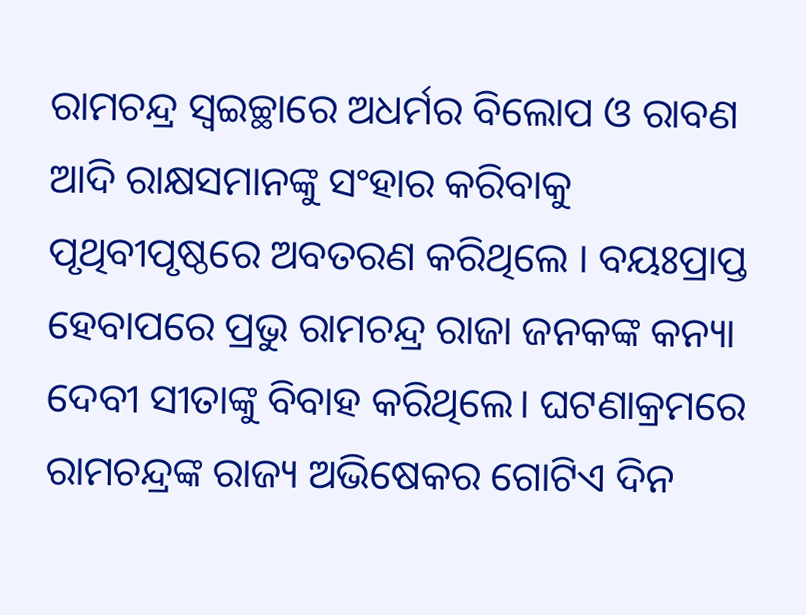ରାମଚନ୍ଦ୍ର ସ୍ୱଇଚ୍ଛାରେ ଅଧର୍ମର ବିଲୋପ ଓ ରାବଣ ଆଦି ରାକ୍ଷସମାନଙ୍କୁ ସଂହାର କରିବାକୁ ପୃଥିବୀପୃଷ୍ଠରେ ଅବତରଣ କରିଥିଲେ । ବୟଃପ୍ରାପ୍ତ ହେବାପରେ ପ୍ରଭୁ ରାମଚନ୍ଦ୍ର ରାଜା ଜନକଙ୍କ କନ୍ୟା ଦେବୀ ସୀତାଙ୍କୁ ବିବାହ କରିଥିଲେ। ଘଟଣାକ୍ରମରେ ରାମଚନ୍ଦ୍ରଙ୍କ ରାଜ୍ୟ ଅଭିଷେକର ଗୋଟିଏ ଦିନ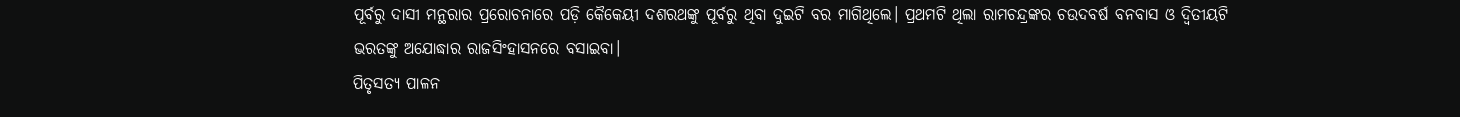ପୂର୍ବରୁ ଦାସୀ ମନ୍ଥରାର ପ୍ରରୋଚନାରେ ପଡ଼ି କୈକେୟୀ ଦଶରଥଙ୍କୁ ପୂର୍ବରୁ ଥିବା ଦୁଇଟି ବର ମାଗିଥିଲେ। ପ୍ରଥମଟି ଥିଲା ରାମଚନ୍ଦ୍ରଙ୍କର ଚଉଦବର୍ଷ ବନବାସ ଓ ଦ୍ବିତୀୟଟି ଭରତଙ୍କୁ ଅଯୋଦ୍ଧାର ରାଜସିଂହାସନରେ ବସାଇବା।
ପିତୃସତ୍ୟ ପାଳନ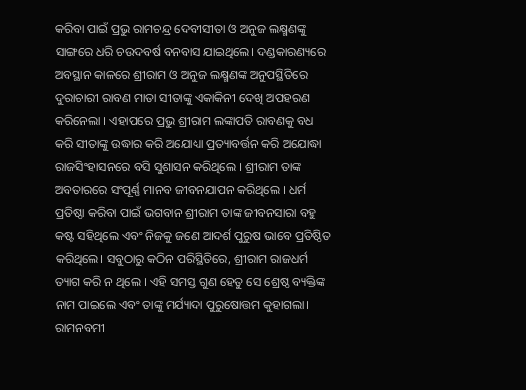କରିବା ପାଇଁ ପ୍ରଭୁ ରାମଚନ୍ଦ୍ର ଦେବୀସୀତା ଓ ଅନୁଜ ଲକ୍ଷ୍ମଣଙ୍କୁ ସାଙ୍ଗରେ ଧରି ଚଉଦବର୍ଷ ବନବାସ ଯାଇଥିଲେ। ଦଣ୍ଡକାରଣ୍ୟରେ ଅବସ୍ଥାନ କାଳରେ ଶ୍ରୀରାମ ଓ ଅନୁଜ ଲକ୍ଷ୍ମଣଙ୍କ ଅନୁପସ୍ଥିତିରେ ଦୁରାଚାରୀ ରାବଣ ମାତା ସୀତାଙ୍କୁ ଏକାକିନୀ ଦେଖି ଅପହରଣ କରିନେଲା । ଏହାପରେ ପ୍ରଭୁ ଶ୍ରୀରାମ ଲଙ୍କାପତି ରାବଣକୁ ବଧ କରି ସୀତାଙ୍କୁ ଉଦ୍ଧାର କରି ଅଯୋଧ୍ୟା ପ୍ରତ୍ୟାବର୍ତ୍ତନ କରି ଅଯୋଦ୍ଧା ରାଜସିଂହାସନରେ ବସି ସୁଶାସନ କରିଥିଲେ । ଶ୍ରୀରାମ ତାଙ୍କ ଅବତାରରେ ସଂପୂର୍ଣ୍ଣ ମାନବ ଜୀବନଯାପନ କରିଥିଲେ । ଧର୍ମ ପ୍ରତିଷ୍ଠା କରିବା ପାଇଁ ଭଗବାନ ଶ୍ରୀରାମ ତାଙ୍କ ଜୀବନସାରା ବହୁ କଷ୍ଟ ସହିଥିଲେ ଏବଂ ନିଜକୁ ଜଣେ ଆଦର୍ଶ ପୁରୁଷ ଭାବେ ପ୍ରତିଷ୍ଠିତ କରିଥିଲେ। ସବୁଠାରୁ କଠିନ ପରିସ୍ଥିତିରେ, ଶ୍ରୀରାମ ରାଜଧର୍ମ ତ୍ୟାଗ କରି ନ ଥିଲେ । ଏହି ସମସ୍ତ ଗୁଣ ହେତୁ ସେ ଶ୍ରେଷ୍ଠ ବ୍ୟକ୍ତିଙ୍କ ନାମ ପାଇଲେ ଏବଂ ତାଙ୍କୁ ମର୍ଯ୍ୟାଦା ପୁରୁଷୋତ୍ତମ କୁହାଗଲା। ରାମନବମୀ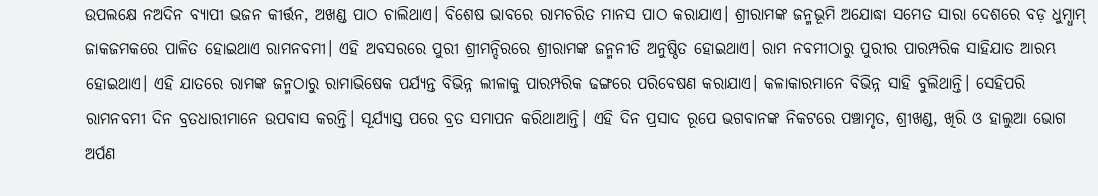ଉପଲକ୍ଷେ ନଅଦିନ ବ୍ୟାପୀ ଭଜନ କୀର୍ତ୍ତନ, ଅଖଣ୍ଡ ପାଠ ଚାଲିଥାଏ। ବିଶେଷ ଭାବରେ ରାମଚରିତ ମାନସ ପାଠ କରାଯାଏ। ଶ୍ରୀରାମଙ୍କ ଜନ୍ମଭୂମି ଅଯୋଦ୍ଧା ସମେତ ସାରା ଦେଶରେ ବଡ଼ ଧୁମ୍ଧାମ୍ ଜାକଜମକରେ ପାଳିତ ହୋଇଥାଏ ରାମନବମୀ। ଏହି ଅବସରରେ ପୁରୀ ଶ୍ରୀମନ୍ଦିରରେ ଶ୍ରୀରାମଙ୍କ ଜନ୍ମନୀତି ଅନୁଷ୍ଠିତ ହୋଇଥାଏ। ରାମ ନବମୀଠାରୁ ପୁରୀର ପାରମ୍ପରିକ ସାହିଯାତ ଆରମ୍ଭ ହୋଇଥାଏ। ଏହି ଯାତରେ ରାମଙ୍କ ଜନ୍ମଠାରୁ ରାମାଭିଷେକ ପର୍ଯ୍ୟନ୍ତ ବିଭିନ୍ନ ଲୀଳାକୁ ପାରମ୍ପରିକ ଢଙ୍ଗରେ ପରିବେଷଣ କରାଯାଏ। କଳାକାରମାନେ ବିଭିନ୍ନ ସାହି ବୁଲିଥାନ୍ତି। ସେହିପରି ରାମନବମୀ ଦିନ ବ୍ରତଧାରୀମାନେ ଉପବାସ କରନ୍ତି। ସୂର୍ଯ୍ୟାସ୍ତ ପରେ ବ୍ରତ ସମାପନ କରିଥାଆନ୍ତି। ଏହି ଦିନ ପ୍ରସାଦ ରୂପେ ଭଗବାନଙ୍କ ନିକଟରେ ପଞ୍ଚାମୃତ, ଶ୍ରୀଖଣ୍ଡ, ଖିରି ଓ ହାଲୁଆ ଭୋଗ ଅର୍ପଣ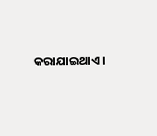କରାଯାଇଥାଏ।